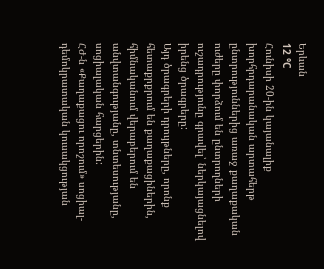Երևան
12 °C
Հունիսի 20-ին կայանալիք խորհրդարանական արտահերթ ընտրություններից առաջ քաղաքական ուժերը փորձում են ընտրողների ուշադրությունը գրավել՝ ներկայացնելով իրենց ծրագրերը:
Այդ ծրագրերի դրույթները, որոնք հետաքրքրում են քաղաքացիներին, հիմնականում վերաբերում են անվտանգությանը, տնտեսությանը, սոցիալական հարցերին:
ՀԺ-ն «Քաղաքացու որոշում» սոցիալ-դեմոկրատական կուսակցության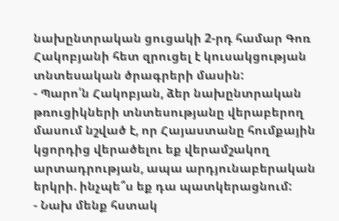նախընտրական ցուցակի 2-րդ համար Գոռ Հակոբյանի հետ զրուցել է կուսակցության տնտեսական ծրագրերի մասին:
- Պարո՛ն Հակոբյան, ձեր նախընտրական թռուցիկների տնտեսությանը վերաբերող մասում նշված է, որ Հայաստանը հումքային կցորդից վերածելու եք վերամշակող արտադրության, ապա արդյունաբերական երկրի. ինչպե՞ս եք դա պատկերացնում:
- Նախ մենք հստակ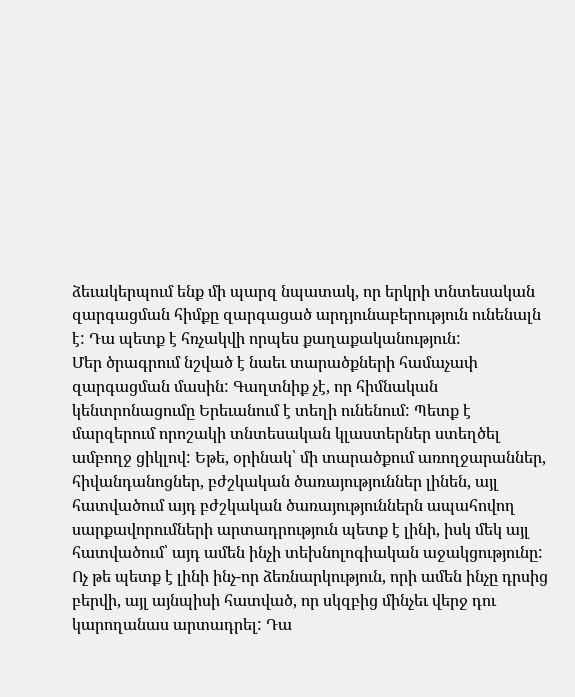ձեւակերպում ենք մի պարզ նպատակ, որ երկրի տնտեսական զարգացման հիմքը զարգացած արդյունաբերություն ունենալն է: Դա պետք է հռչակվի որպես քաղաքականություն:
Մեր ծրագրում նշված է նաեւ տարածքների համաչափ զարգացման մասին: Գաղտնիք չէ, որ հիմնական կենտրոնացումը Երեւանում է տեղի ունենում: Պետք է մարզերում որոշակի տնտեսական կլաստերներ ստեղծել ամբողջ ցիկլով: Եթե, օրինակ՝ մի տարածքում առողջարաններ, հիվանդանոցներ, բժշկական ծառայություններ լինեն, այլ հատվածում այդ բժշկական ծառայություններն ապահովող սարքավորումների արտադրություն պետք է լինի, իսկ մեկ այլ հատվածում՝ այդ ամեն ինչի տեխնոլոգիական աջակցությունը:
Ոչ թե պետք է լինի ինչ-որ ձեռնարկություն, որի ամեն ինչը դրսից բերվի, այլ այնպիսի հատված, որ սկզբից մինչեւ վերջ դու կարողանաս արտադրել: Դա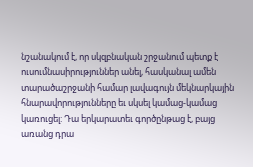նշանակում է, որ սկզբնական շրջանում պետք է ուսումնասիրություններ անել, հասկանալ ամեն տարածաշրջանի համար լավագույն մեկնարկային հնարավորությունները եւ սկսել կամաց-կամաց կառուցել: Դա երկարատեւ գործընթաց է, բայց առանց դրա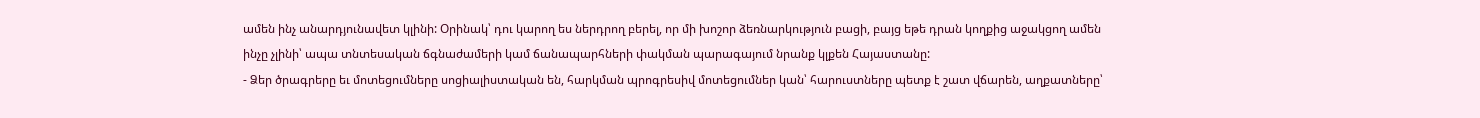ամեն ինչ անարդյունավետ կլինի: Օրինակ՝ դու կարող ես ներդրող բերել, որ մի խոշոր ձեռնարկություն բացի, բայց եթե դրան կողքից աջակցող ամեն ինչը չլինի՝ ապա տնտեսական ճգնաժամերի կամ ճանապարհների փակման պարագայում նրանք կլքեն Հայաստանը:
- Ձեր ծրագրերը եւ մոտեցումները սոցիալիստական են, հարկման պրոգրեսիվ մոտեցումներ կան՝ հարուստները պետք է շատ վճարեն, աղքատները՝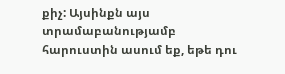քիչ: Այսինքն այս տրամաբանությամբ հարուստին ասում եք, եթե դու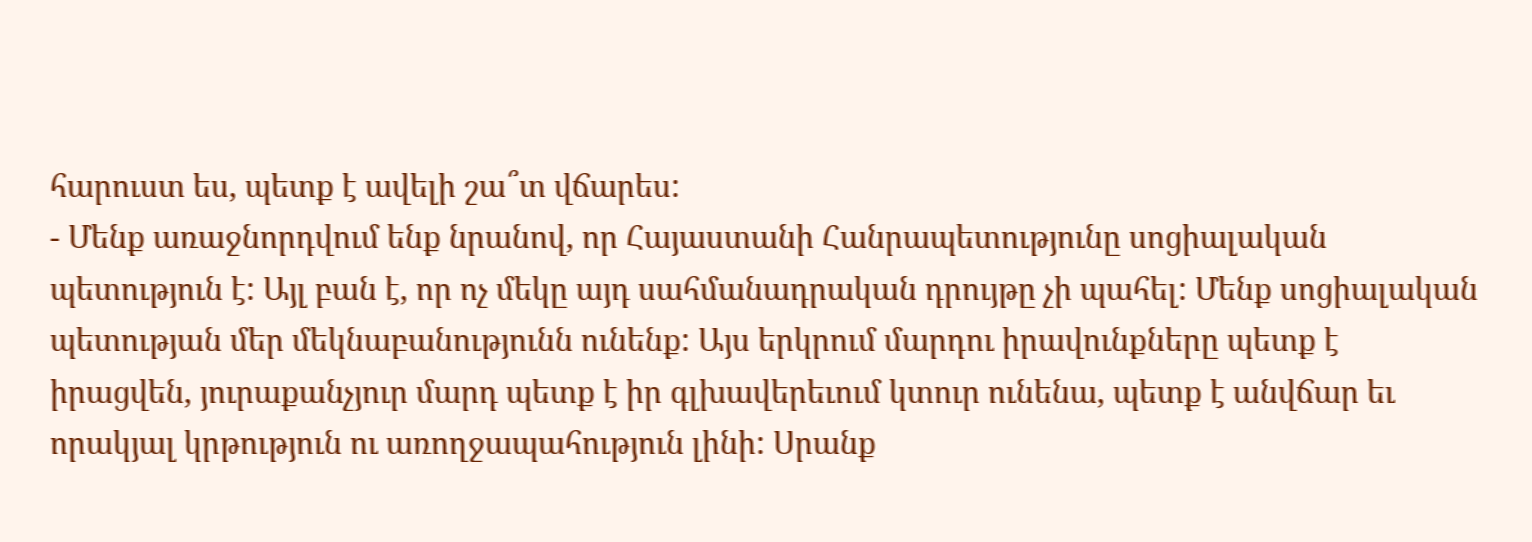հարուստ ես, պետք է ավելի շա՞տ վճարես:
- Մենք առաջնորդվում ենք նրանով, որ Հայաստանի Հանրապետությունը սոցիալական պետություն է: Այլ բան է, որ ոչ մեկը այդ սահմանադրական դրույթը չի պահել: Մենք սոցիալական պետության մեր մեկնաբանությունն ունենք: Այս երկրում մարդու իրավունքները պետք է իրացվեն, յուրաքանչյուր մարդ պետք է իր գլխավերեւում կտուր ունենա, պետք է անվճար եւ որակյալ կրթություն ու առողջապահություն լինի: Սրանք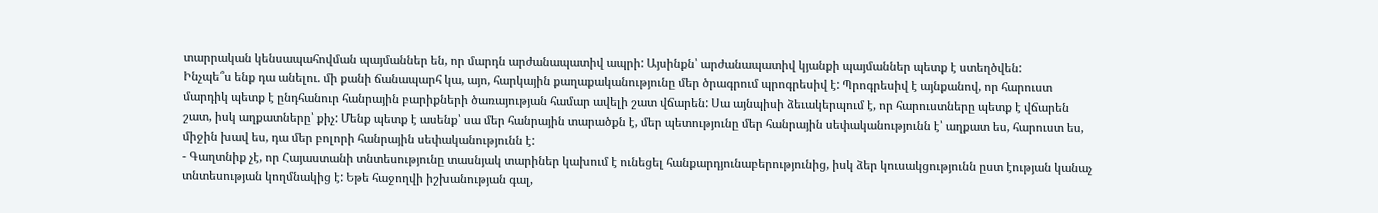տարրական կենսապահովման պայմաններ են, որ մարդն արժանապատիվ ապրի: Այսինքն՝ արժանապատիվ կյանքի պայմաններ պետք է ստեղծվեն:
Ինչպե՞ս ենք դա անելու. մի քանի ճանապարհ կա, այո, հարկային քաղաքականությունը մեր ծրագրում պրոգրեսիվ է: Պրոգրեսիվ է այնքանով, որ հարուստ մարդիկ պետք է ընդհանուր հանրային բարիքների ծառայության համար ավելի շատ վճարեն: Սա այնպիսի ձեւակերպում է, որ հարուստները պետք է վճարեն շատ, իսկ աղքատները՝ քիչ: Մենք պետք է ասենք՝ սա մեր հանրային տարածքն է, մեր պետությունը մեր հանրային սեփականությունն է՝ աղքատ ես, հարուստ ես, միջին խավ ես, դա մեր բոլորի հանրային սեփականությունն է:
- Գաղտնիք չէ, որ Հայաստանի տնտեսությունը տասնյակ տարիներ կախում է ունեցել հանքարդյունաբերությունից, իսկ ձեր կուսակցությունն ըստ էության կանաչ տնտեսության կողմնակից է: Եթե հաջողվի իշխանության գալ,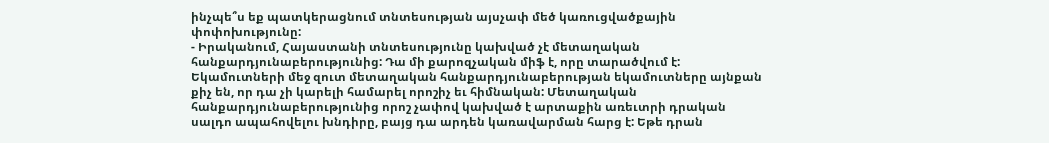ինչպե՞ս եք պատկերացնում տնտեսության այսչափ մեծ կառուցվածքային փոփոխությունը:
- Իրականում, Հայաստանի տնտեսությունը կախված չէ մետաղական հանքարդյունաբերությունից: Դա մի քարոզչական միֆ է, որը տարածվում է: Եկամուտների մեջ զուտ մետաղական հանքարդյունաբերության եկամուտները այնքան քիչ են, որ դա չի կարելի համարել որոշիչ եւ հիմնական: Մետաղական հանքարդյունաբերությունից որոշ չափով կախված է արտաքին առեւտրի դրական սալդո ապահովելու խնդիրը, բայց դա արդեն կառավարման հարց է: Եթե դրան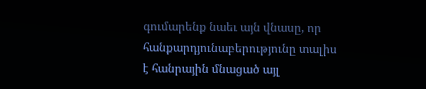գումարենք նաեւ այն վնասը, որ հանքարդյունաբերությունը տալիս է հանրային մնացած այլ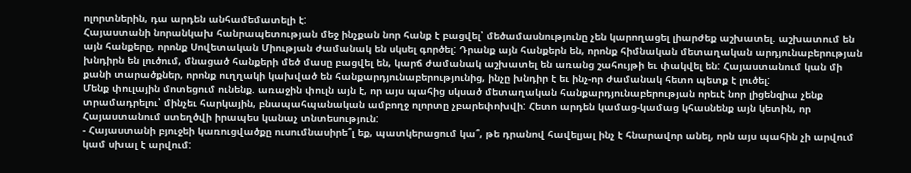ոլորտներին, դա արդեն անհամեմատելի է:
Հայաստանի նորանկախ հանրապետության մեջ ինչքան նոր հանք է բացվել՝ մեծամասնությունը չեն կարողացել լիարժեք աշխատել. աշխատում են այն հանքերը, որոնք Սովետական Միության ժամանակ են սկսել գործել: Դրանք այն հանքերն են, որոնք հիմնական մետաղական արդյունաբերության խնդիրն են լուծում, մնացած հանքերի մեծ մասը բացվել են, կարճ ժամանակ աշխատել են առանց շահույթի եւ փակվել են: Հայաստանում կան մի քանի տարածքներ, որոնք ուղղակի կախված են հանքարդյունաբերությունից, ինչը խնդիր է եւ ինչ-որ ժամանակ հետո պետք է լուծել:
Մենք փուլային մոտեցում ունենք. առաջին փուլն այն է, որ այս պահից սկսած մետաղական հանքարդյունաբերության որեւէ նոր լիցենզիա չենք տրամադրելու՝ մինչեւ հարկային, բնապահպանական ամբողջ ոլորտը չբարեփոխվի: Հետո արդեն կամաց-կամաց կհասնենք այն կետին, որ Հայաստանում ստեղծվի իրապես կանաչ տնտեսություն:
- Հայաստանի բյուջեի կառուցվածքը ուսումնասիրե՞լ եք, պատկերացում կա՞, թե դրանով հավելյալ ինչ է հնարավոր անել, որն այս պահին չի արվում կամ սխալ է արվում: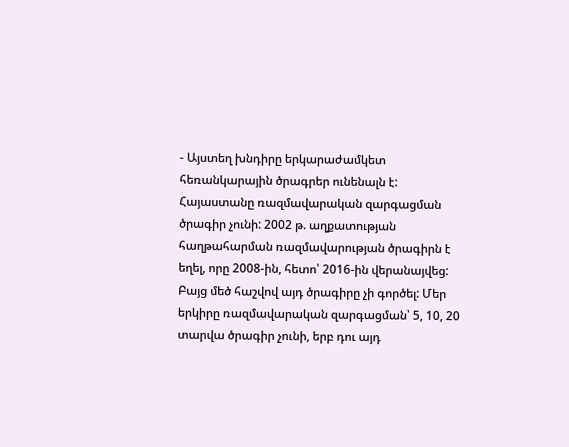- Այստեղ խնդիրը երկարաժամկետ հեռանկարային ծրագրեր ունենալն է: Հայաստանը ռազմավարական զարգացման ծրագիր չունի: 2002 թ. աղքատության հաղթահարման ռազմավարության ծրագիրն է եղել, որը 2008-ին, հետո՝ 2016-ին վերանայվեց: Բայց մեծ հաշվով այդ ծրագիրը չի գործել: Մեր երկիրը ռազմավարական զարգացման՝ 5, 10, 20 տարվա ծրագիր չունի, երբ դու այդ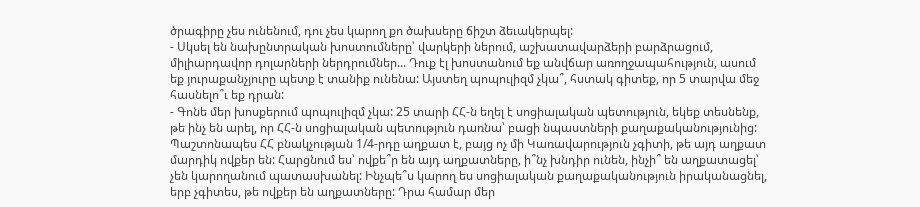ծրագիրը չես ունենում, դու չես կարող քո ծախսերը ճիշտ ձեւակերպել:
- Սկսել են նախընտրական խոստումները՝ վարկերի ներում, աշխատավարձերի բարձրացում, միլիարդավոր դոլարների ներդրումներ... Դուք էլ խոստանում եք անվճար առողջապահություն, ասում եք յուրաքանչյուրը պետք է տանիք ունենա: Այստեղ պոպուլիզմ չկա՞, հստակ գիտեք, որ 5 տարվա մեջ հասնելո՞ւ եք դրան:
- Գոնե մեր խոսքերում պոպուլիզմ չկա: 25 տարի ՀՀ-ն եղել է սոցիալական պետություն, եկեք տեսնենք, թե ինչ են արել, որ ՀՀ-ն սոցիալական պետություն դառնա՝ բացի նպաստների քաղաքականությունից:
Պաշտոնապես ՀՀ բնակչության 1/4-րդը աղքատ է, բայց ոչ մի Կառավարություն չգիտի, թե այդ աղքատ մարդիկ ովքեր են: Հարցնում ես՝ ովքե՞ր են այդ աղքատները, ի՞նչ խնդիր ունեն, ինչի՞ են աղքատացել՝ չեն կարողանում պատասխանել: Ինչպե՞ս կարող ես սոցիալական քաղաքականություն իրականացնել, երբ չգիտես, թե ովքեր են աղքատները: Դրա համար մեր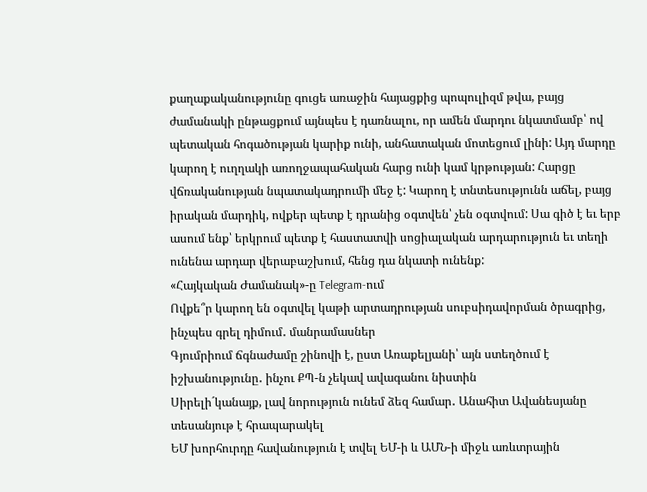քաղաքականությունը գուցե առաջին հայացքից պոպուլիզմ թվա, բայց ժամանակի ընթացքում այնպես է դառնալու, որ ամեն մարդու նկատմամբ՝ ով պետական հոգածության կարիք ունի, անհատական մոտեցում լինի: Այդ մարդը կարող է ուղղակի առողջապահական հարց ունի կամ կրթության: Հարցը վճռականության նպատակադրումի մեջ է: Կարող է տնտեսությունն աճել, բայց իրական մարդիկ, ովքեր պետք է դրանից օգտվեն՝ չեն օգտվում: Սա գիծ է եւ երբ ասում ենք՝ երկրում պետք է հաստատվի սոցիալական արդարություն եւ տեղի ունենա արդար վերաբաշխում, հենց դա նկատի ունենք:
«Հայկական Ժամանակ»-ը Telegram-ում
Ովքե՞ր կարող են օգտվել կաթի արտադրության սուբսիդավորման ծրագրից, ինչպես գրել դիմում․ մանրամասներ
Գյումրիում ճգնաժամը շինովի է, ըստ Առաքելյանի՝ այն ստեղծում է իշխանությունը․ ինչու ՔՊ-ն չեկավ ավագանու նիստին
Սիրելի´կանայք, լավ նորություն ունեմ ձեզ համար․ Անահիտ Ավանեսյանը տեսանյութ է հրապարակել
ԵՄ խորհուրդը հավանություն է տվել ԵՄ-ի և ԱՄՆ-ի միջև առևտրային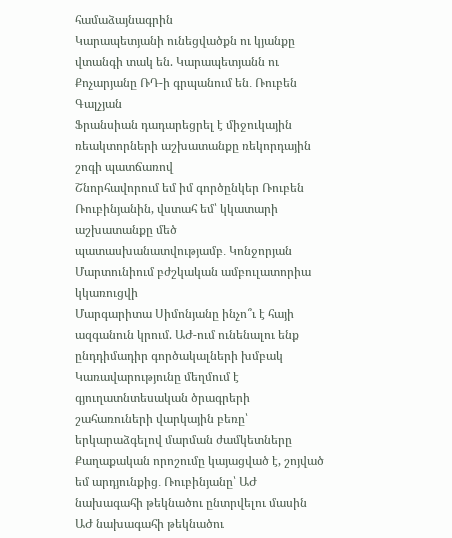համաձայնագրին
Կարապետյանի ունեցվածքն ու կյանքը վտանգի տակ են. Կարապետյանն ու Քոչարյանը ՌԴ-ի գրպանում են․ Ռուբեն Գալչյան
Ֆրանսիան դադարեցրել է միջուկային ռեակտորների աշխատանքը ռեկորդային շոգի պատճառով
Շնորհավորում եմ իմ գործընկեր Ռուբեն Ռուբինյանին, վստահ եմ՝ կկատարի աշխատանքը մեծ պատասխանատվությամբ․ Կոնջորյան
Մարտունիում բժշկական ամբուլատորիա կկառուցվի
Մարգարիտա Սիմոնյանը ինչո՞ւ է հայի ազգանուն կրում. ԱԺ-ում ունենալու ենք ընդդիմադիր գործակալների խմբակ
Կառավարությունը մեղմում է գյուղատնտեսական ծրագրերի շահառուների վարկային բեռը՝ երկարաձգելով մարման ժամկետները
Քաղաքական որոշումը կայացված է, շոյված եմ արդյունքից․ Ռուբինյանը՝ ԱԺ նախագահի թեկնածու ընտրվելու մասին
ԱԺ նախագահի թեկնածու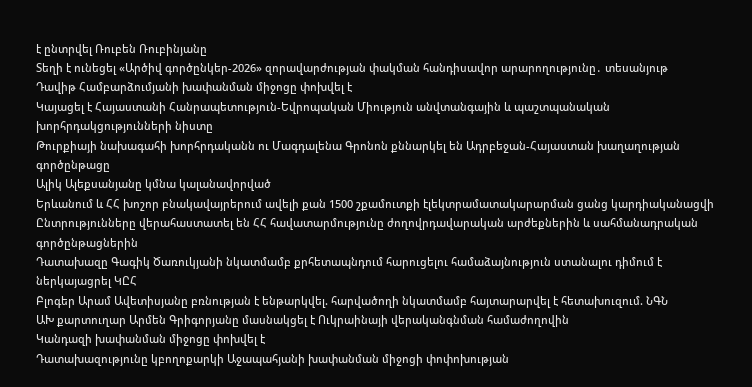է ընտրվել Ռուբեն Ռուբինյանը
Տեղի է ունեցել «Արծիվ գործընկեր-2026» զորավարժության փակման հանդիսավոր արարողությունը․ տեսանյութ
Դավիթ Համբարձումյանի խափանման միջոցը փոխվել է
Կայացել է Հայաստանի Հանրապետություն-Եվրոպական Միություն անվտանգային և պաշտպանական խորհրդակցությունների նիստը
Թուրքիայի նախագահի խորհրդականն ու Մագդալենա Գրոնոն քննարկել են Ադրբեջան-Հայաստան խաղաղության գործընթացը
Ալիկ Ալեքսանյանը կմնա կալանավորված
Երևանում և ՀՀ խոշոր բնակավայրերում ավելի քան 1500 շքամուտքի էլեկտրամատակարարման ցանց կարդիականացվի
Ընտրությունները վերահաստատել են ՀՀ հավատարմությունը ժողովրդավարական արժեքներին և սահմանադրական գործընթացներին
Դատախազը Գագիկ Ծառուկյանի նկատմամբ քրհետապնդում հարուցելու համաձայնություն ստանալու դիմում է ներկայացրել ԿԸՀ
Բլոգեր Արամ Ավետիսյանը բռնության է ենթարկվել. հարվածողի նկատմամբ հայտարարվել է հետախուզում. ՆԳՆ
ԱԽ քարտուղար Արմեն Գրիգորյանը մասնակցել է Ուկրաինայի վերականգնման համաժողովին
Կանդազի խափանման միջոցը փոխվել է
Դատախազությունը կբողոքարկի Աջապահյանի խափանման միջոցի փոփոխության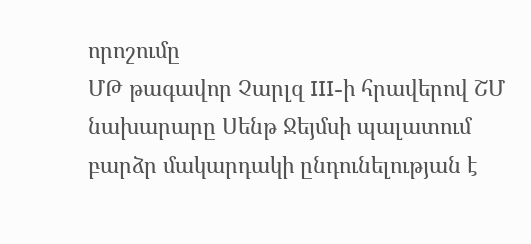որոշումը
ՄԹ թագավոր Չարլզ III-ի հրավերով ՇՄ նախարարը Սենթ Ջեյմսի պալատում բարձր մակարդակի ընդունելության է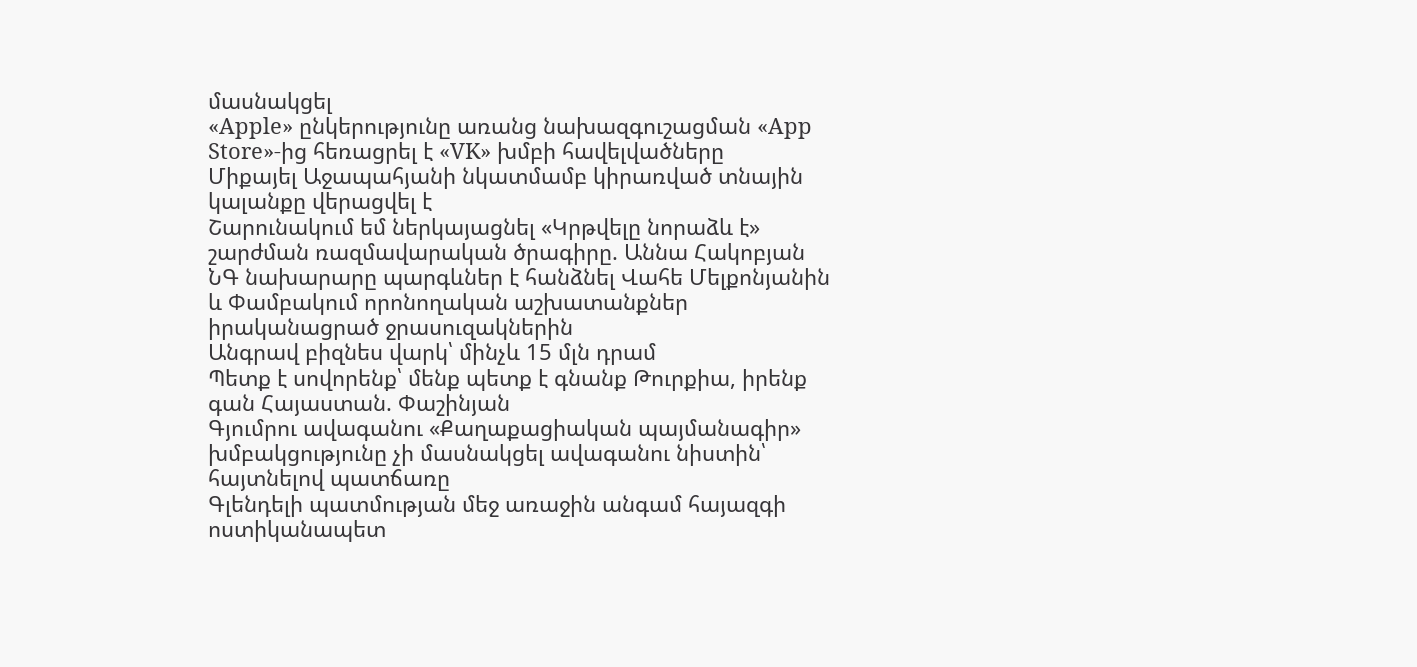մասնակցել
«Apple» ընկերությունը առանց նախազգուշացման «App Store»-ից հեռացրել է «VK» խմբի հավելվածները
Միքայել Աջապահյանի նկատմամբ կիրառված տնային կալանքը վերացվել է
Շարունակում եմ ներկայացնել «Կրթվելը նորաձև է» շարժման ռազմավարական ծրագիրը. Աննա Հակոբյան
ՆԳ նախարարը պարգևներ է հանձնել Վահե Մելքոնյանին և Փամբակում որոնողական աշխատանքներ իրականացրած ջրասուզակներին
Անգրավ բիզնես վարկ՝ մինչև 15 մլն դրամ
Պետք է սովորենք՝ մենք պետք է գնանք Թուրքիա, իրենք գան Հայաստան. Փաշինյան
Գյումրու ավագանու «Քաղաքացիական պայմանագիր» խմբակցությունը չի մասնակցել ավագանու նիստին՝ հայտնելով պատճառը
Գլենդելի պատմության մեջ առաջին անգամ հայազգի ոստիկանապետ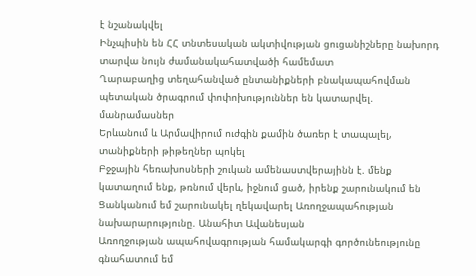է նշանակվել
Ինչպիսին են ՀՀ տնտեսական ակտիվության ցուցանիշները նախորդ տարվա նույն ժամանակահատվածի համեմատ
Ղարաբաղից տեղահանված ընտանիքների բնակապահովման պետական ծրագրում փոփոխություններ են կատարվել. մանրամասներ
Երևանում և Արմավիրում ուժգին քամին ծառեր է տապալել, տանիքների թիթեղներ պոկել
Բջջային հեռախոսների շուկան ամենաստվերայինն է. մենք կատաղում ենք, թռնում վերև, իջնում ցած, իրենք շարունակում են
Ցանկանում եմ շարունակել ղեկավարել Առողջապահության նախարարությունը. Անահիտ Ավանեսյան
Առողջության ապահովագրության համակարգի գործունեությունը գնահատում եմ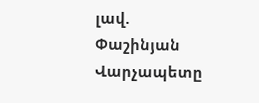լավ. Փաշինյան
Վարչապետը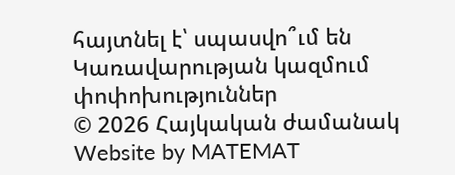հայտնել է՝ սպասվո՞ւմ են Կառավարության կազմում փոփոխություններ
© 2026 Հայկական ժամանակ
Website by MATEMAT